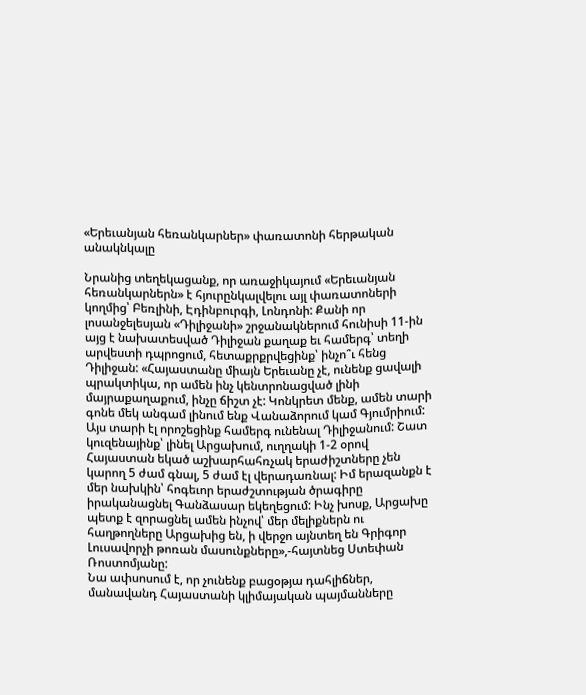«Երեւանյան հեռանկարներ» փառատոնի հերթական անակնկալը

Նրանից տեղեկացանք, որ առաջիկայում «Երեւանյան հեռանկարներն» է հյուրընկալվելու այլ փառատոների կողմից՝ Բեռլինի, Էդինբուրգի, Լոնդոնի: Քանի որ լոսանջելեսյան «Դիլիջանի» շրջանակներում հունիսի 11-ին այց է նախատեսված Դիլիջան քաղաք եւ համերգ՝ տեղի արվեստի դպրոցում, հետաքրքրվեցինք՝ ինչո՞ւ հենց Դիլիջան: «Հայաստանը միայն Երեւանը չէ, ունենք ցավալի պրակտիկա, որ ամեն ինչ կենտրոնացված լինի մայրաքաղաքում, ինչը ճիշտ չէ: Կոնկրետ մենք, ամեն տարի գոնե մեկ անգամ լինում ենք Վանաձորում կամ Գյումրիում: Այս տարի էլ որոշեցինք համերգ ունենալ Դիլիջանում: Շատ կուզենայինք՝ լինել Արցախում, ուղղակի 1-2 օրով Հայաստան եկած աշխարհահռչակ երաժիշտները չեն կարող 5 ժամ գնալ, 5 ժամ էլ վերադառնալ: Իմ երազանքն է մեր նախկին՝ հոգեւոր երաժշտության ծրագիրը իրականացնել Գանձասար եկեղեցում: Ինչ խոսք, Արցախը պետք է զորացնել ամեն ինչով՝ մեր մելիքներն ու հաղթողները Արցախից են, ի վերջո այնտեղ են Գրիգոր Լուսավորչի թոռան մասունքները»,-հայտնեց Ստեփան Ռոստոմյանը:
Նա ափսոսում է, որ չունենք բացօթյա դահլիճներ, մանավանդ Հայաստանի կլիմայական պայմանները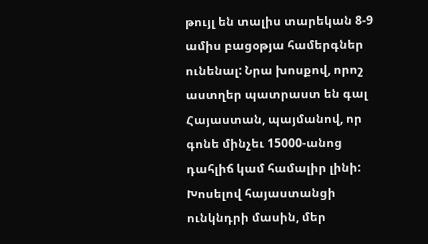թույլ են տալիս տարեկան 8-9 ամիս բացօթյա համերգներ ունենալ: Նրա խոսքով, որոշ աստղեր պատրաստ են գալ Հայաստան, պայմանով, որ գոնե մինչեւ 15000-անոց դահլիճ կամ համալիր լինի: Խոսելով հայաստանցի ունկնդրի մասին, մեր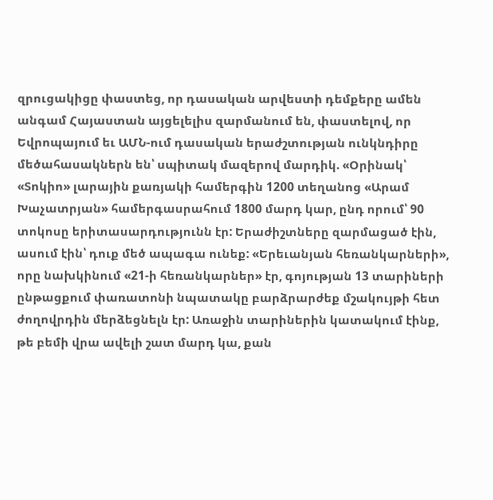զրուցակիցը փաստեց, որ դասական արվեստի դեմքերը ամեն անգամ Հայաստան այցելելիս զարմանում են, փաստելով, որ Եվրոպայում եւ ԱՄՆ-ում դասական երաժշտության ունկնդիրը մեծահասակներն են՝ սպիտակ մազերով մարդիկ. «Օրինակ՝ «Տոկիո» լարային քառյակի համերգին 1200 տեղանոց «Արամ Խաչատրյան» համերգասրահում 1800 մարդ կար, ընդ որում՝ 90 տոկոսը երիտասարդությունն էր: Երաժիշտները զարմացած էին, ասում էին՝ դուք մեծ ապագա ունեք: «Երեւանյան հեռանկարների», որը նախկինում «21-ի հեռանկարներ» էր, գոյության 13 տարիների ընթացքում փառատոնի նպատակը բարձրարժեք մշակույթի հետ ժողովրդին մերձեցնելն էր: Առաջին տարիներին կատակում էինք, թե բեմի վրա ավելի շատ մարդ կա, քան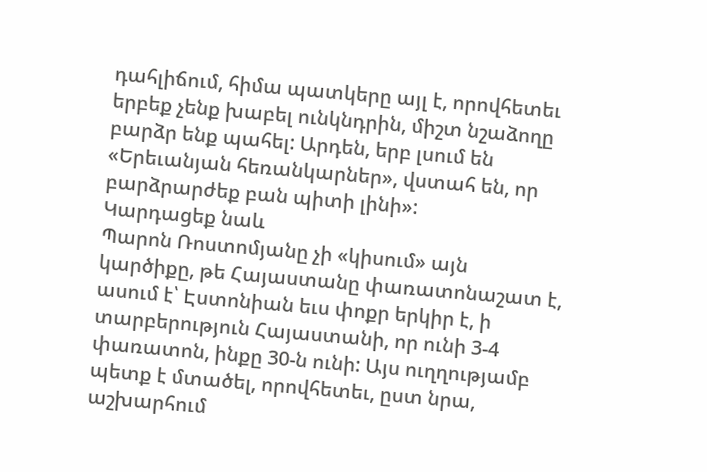դահլիճում, հիմա պատկերը այլ է, որովհետեւ երբեք չենք խաբել ունկնդրին, միշտ նշաձողը բարձր ենք պահել: Արդեն, երբ լսում են «Երեւանյան հեռանկարներ», վստահ են, որ բարձրարժեք բան պիտի լինի»:
Կարդացեք նաև
Պարոն Ռոստոմյանը չի «կիսում» այն կարծիքը, թե Հայաստանը փառատոնաշատ է, ասում է՝ Էստոնիան եւս փոքր երկիր է, ի տարբերություն Հայաստանի, որ ունի 3-4 փառատոն, ինքը 30-ն ունի: Այս ուղղությամբ պետք է մտածել, որովհետեւ, ըստ նրա, աշխարհում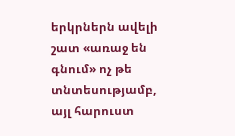երկրներն ավելի շատ «առաջ են գնում» ոչ թե տնտեսությամբ, այլ հարուստ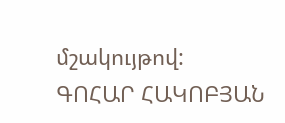մշակույթով:
ԳՈՀԱՐ ՀԱԿՈԲՅԱՆ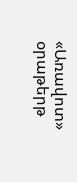«Առավոտ» օրաթերթ